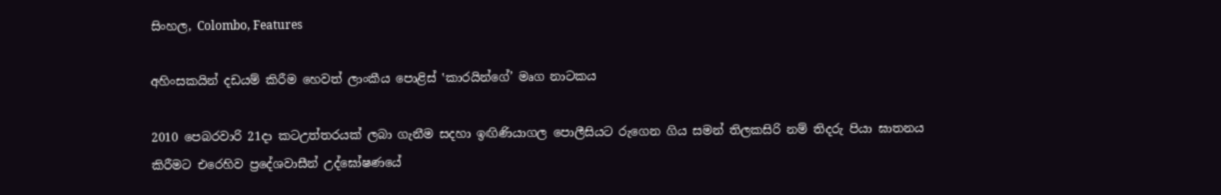සිංහල, Colombo, Features

අහිංසකයින් දඩයම් කිරීම හෙවත් ලාංකීය පොළිස් ‛කාරයින්ගේ’ මෘග නාටකය

2010 පෙබරවාරි 21දා කටඋත්තරයක් ලබා ගැනීම සදහා ඉඟිණියාගල පොලීසියට රුගෙන ගිය සමන් තිලකසිරි නම් තිදරු පියා ඝාතනය කිරීමට එරෙහිව ප්‍රදේශවාසීන් උද්ඝෝෂණයේ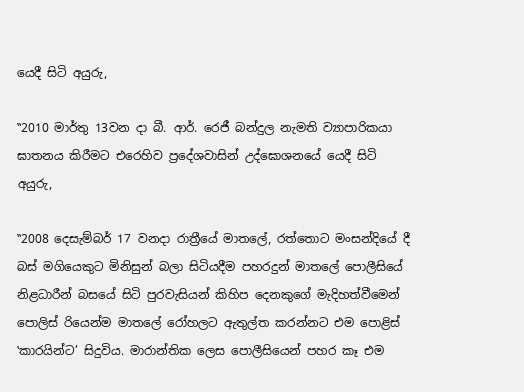යෙදී සිටි අයුරු,

‛‛2010 මාර්තු 13වන දා බී. ආර්. රෙජී බන්දුල නැමති ව්‍යාපාරිකයා ඝාතනය කිරීමට එරෙහිව ප්‍රදේශවාසින් උද්ඝොශනයේ යෙදී සිටි අයුරු,

‛‛2008 දෙසැම්බර් 17 වනදා රාත්‍රීයේ මාතලේ, රත්තොට මංසන්දියේ දී බස් මගියෙකුට මිනිසුන් බලා සිටියදීම පහරදුන් මාතලේ පොලීසියේ නිළධාරීන් බසයේ සිටි පුරවැසියන් කිහිප දෙනකුගේ මැදිහත්වීමෙන් පොලිස් රියෙන්ම මාතලේ රෝහලට ඇතුල්ත කරන්නට එම පොළිස් ‛කාරයින්ට’ සිදුවිය. මාරාන්තික ලෙස පොලීසියෙන් පහර කෑ එම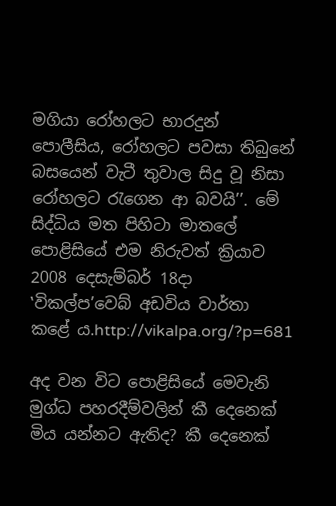මගියා රෝහලට භාරදුන් පොලීසිය, රෝහලට පවසා තිබුනේ බසයෙන් වැටී තුවාල සිදු වූ නිසා රෝහලට රැගෙන ආ බවයි’’. මේ සිද්ධිය මත පිහිටා මාතලේ පොළිසියේ එම නිරුවත් ක්‍රියාව 2008 දෙසැම්බර් 18දා ‛විකල්ප’වෙබ් අඩවිය වාර්තා කළේ ය.http://vikalpa.org/?p=681

අද වන විට පොළිසියේ මෙවැනි මුග්ධ පහරදීම්වලින් කී දෙනෙක් මිය යන්නට ඇතිද? කී දෙනෙක්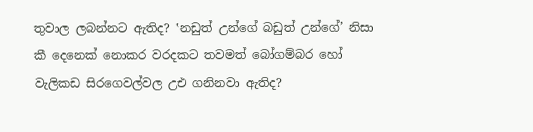තුවාල ලබන්නට ඇතිද? ‛නඩුත් උන්ගේ බඩුත් උන්ගේ’ නිසා කී දෙනෙක් නොකර වරදකට තවමත් බෝගම්බර හෝ වැලිකඩ සිරගෙවල්වල උඑ ගනිනවා ඇතිද?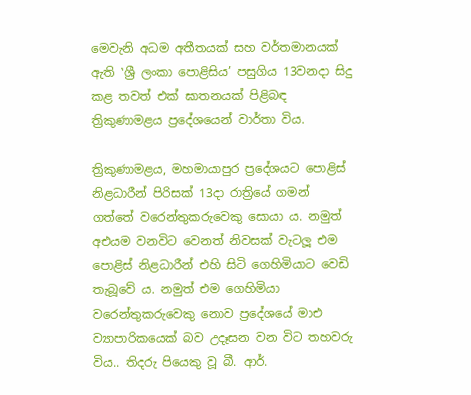මෙවැනි අධම අතීතයක් සහ වර්තමානයක් ඇති ‛ශ්‍රී ලංකා පොළිසිය’ පසුගිය 13වනදා සිදු කළ තවත් එක් ඝාතනයක් පිළිබඳ ත්‍රිකුණාමළය ප්‍රදේශයෙන් වාර්තා විය.

ත්‍රිකුණාමළය, මහමායාපුර ප්‍රදේශයට පොළිස් නිළධාරීන් පිරිසක් 13දා රාත්‍රියේ ගමන් ගත්තේ වරෙන්තුකරුවෙකු සොයා ය. නමුත් අඑයම වනවිට වෙනත් නිවසක් වැටලූ එම පොළිස් නිළධාරීන් එහි සිටි ගෙහිමියාට වෙඩි තැබූවේ ය. නමුත් එම ගෙහිමියා වරෙන්තුකරුවෙකු නොව ප්‍රදේශයේ මාඑ ව්‍යාපාරිකයෙක් බව උදෑසන වන විට තහවරු විය.. තිදරු පියෙකු වූ බී. ආර්.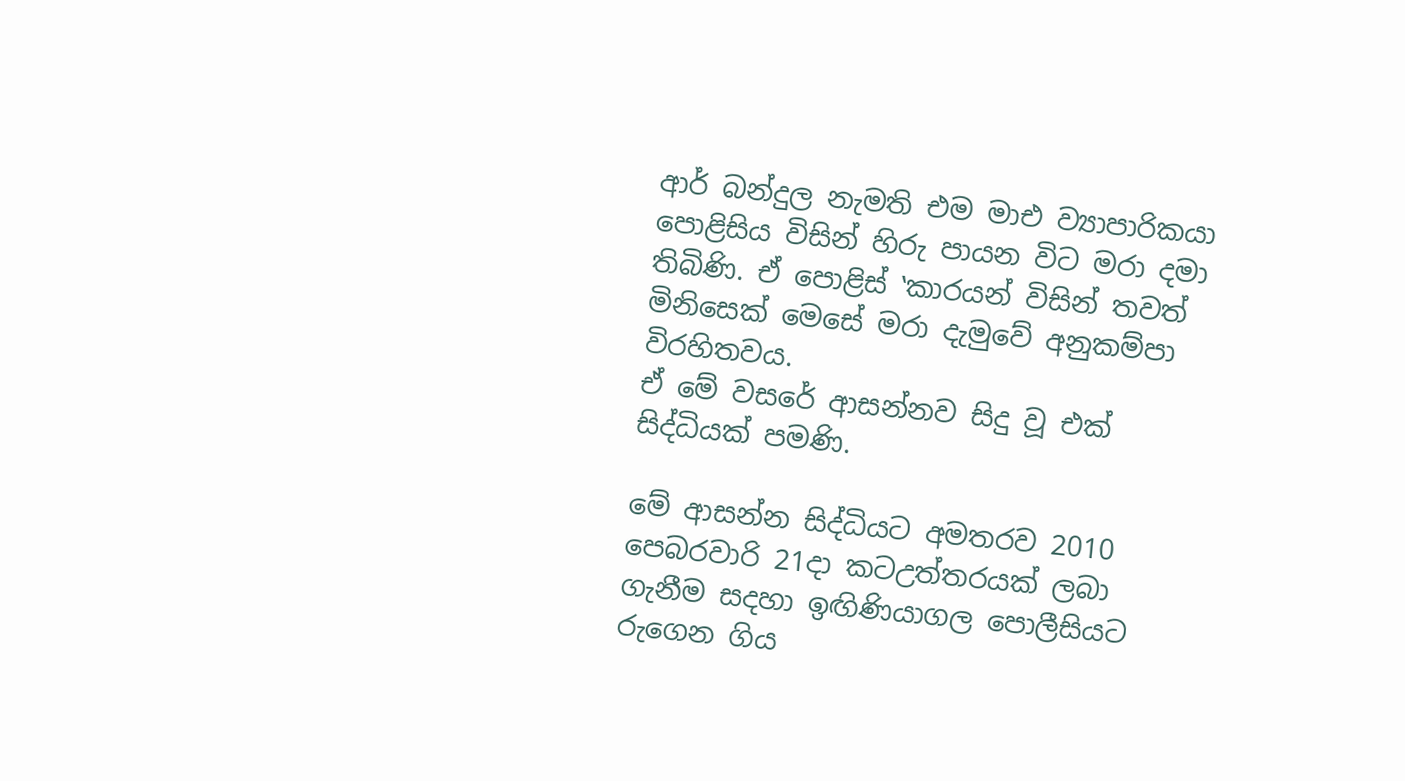ආර් බන්දුල නැමති එම මාඑ ව්‍යාපාරිකයා පොළිසිය විසින් හිරු පායන විට මරා දමා තිබිණි. ඒ පොළිස් ‛කාරයන් විසින් තවත් මිනිසෙක් මෙසේ මරා දැමුවේ අනුකම්පා විරහිතවය.
ඒ මේ වසරේ ආසන්නව සිදු වූ එක් සිද්ධියක් පමණි.

මේ ආසන්න සිද්ධියට අමතරව 2010 පෙබරවාරි 21දා කටඋත්තරයක් ලබා ගැනීම සදහා ඉඟිණියාගල පොලීසියට රුගෙන ගිය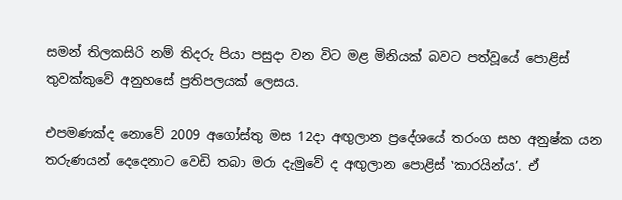සමන් තිලකසිරි නම් තිදරු පියා පසුදා වන විට මළ මිනියක් බවට පත්වූයේ පොළිස් තුවක්කුවේ අනුහසේ ප්‍රතිපලයක් ලෙසය.

එපමණක්ද නොවේ 2009 අගෝස්තු මස 12දා අඟුලාන ප්‍රදේශයේ තරංග සහ අනුෂ්ක යන තරුණයන් දෙදෙනාට වෙඩි තබා මරා දැමුවේ ද අඟුලාන පොළිස් ‛කාරයින්ය’. ඒ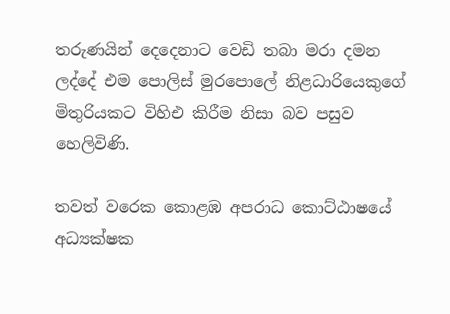තරුණයින් දෙදෙනාට වෙඩි තබා මරා දමන ලද්දේ එම පොලිස් මුරපොලේ නිළධාරියෙකුගේ මිතුරියකට විහිඑ කිරීම නිසා බව පසුව හෙලිවිණි.

තවත් වරෙක කොළඹ අපරාධ කොට්ඨාෂයේ අධ්‍යක්ෂක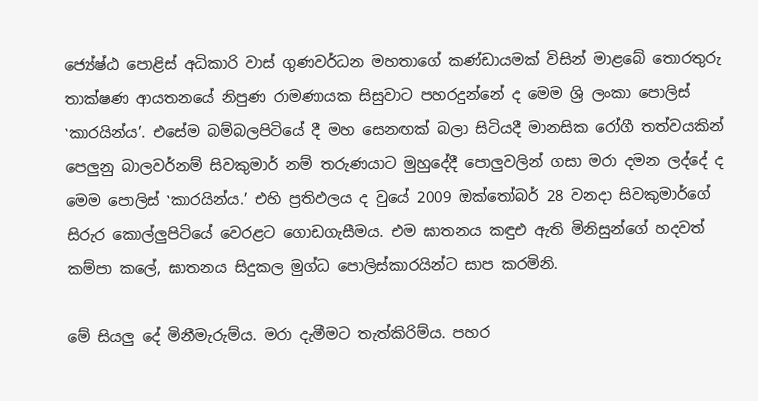ජ්‍යේෂ්ඨ පොළිස් අධිකාරි වාස් ගුණවර්ධන මහතාගේ කණ්ඩායමක් විසින් මාළබේ තොරතුරු තාක්ෂණ ආයතනයේ නිපුණ රාමණායක සිසුවාට පහරදුන්නේ ද මෙම ශ්‍රි ලංකා පොලිස් ‛කාරයින්ය’. එසේම බම්බලපිටියේ දී මහ සෙනඟක් බලා සිටියදී මානසික රෝගී තත්වයකින් පෙලුනු බාලවර්නම් සිවකුමාර් නම් තරුණයාට මුහුදේදී පොලුවලින් ගසා මරා දමන ලද්දේ ද මෙම පොලිස් ‛කාරයින්ය.’ එහි ප්‍රතිඵලය ද වුයේ 2009 ඔක්තෝබර් 28 වනදා සිවකුමාර්ගේ සිරුර කොල්ලුපිටියේ වෙරළට ගොඩගැසීමය. එම ඝාතනය කඳුඑ ඇති මිනිසුන්ගේ හදවත් කම්පා කලේ, ඝාතනය සිදුකල මුග්ධ පොලිස්කාරයින්ට සාප කරමිනි.

මේ සියලු දේ මිනීමැරුම්ය. මරා දැමීමට තැත්කිරිම්ය. පහර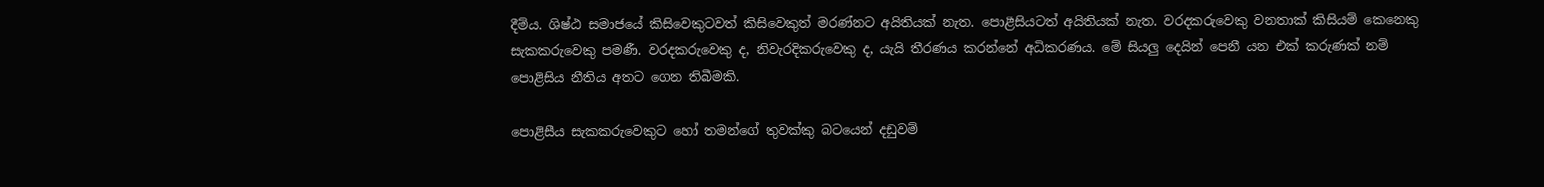දීම්ය. ශිෂ්ඨ සමාජයේ කිසිවෙකුටවත් කිසිවෙකුත් මරණ්නට අයිතියක් නැත. පොළීසියටත් අයිතියක් නැත. වරදකරුවෙකු වනතාක් කිසියම් කෙනෙකු සැකකරුවෙකු පමණී. වරදකරුවෙකු ද, නිවැරදිකරුවෙකු ද, යැයි තීරණය කරන්නේ අධිකරණය. මේ සියලු දෙයින් පෙනී යන එක් කරුණක් නම් පොළිසිය නීතිය අතට ගෙන තිබීමකි.

පොළිසීය සැකකරුවෙකුට හෝ තමන්ගේ තුවක්කු බටයෙන් දඩුවම්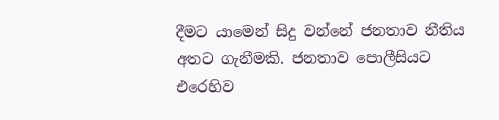දීමට යාමෙන් සිදු වන්නේ ජනතාව නීතිය අතට ගැනීමකි. ජනතාව පොලීසියට එරෙහිව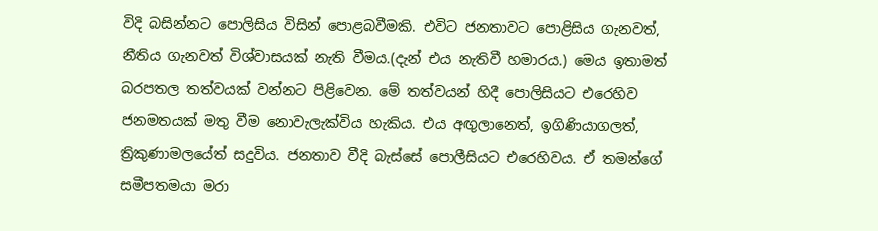විදි බසින්නට පොලිසිය විසින් පොළබවීමකි. එවිට ජනතාවට පොළිසිය ගැනවත්, නීතිය ගැනවත් විශ්වාසයක් නැති වීමය.(දැන් එය නැතිවී හමාරය.) මෙය ඉතාමත් බරපතල තත්වයක් වන්නට පිළිවෙන. මේ තත්වයන් හිදී පොලිසියට එරෙහිව ජනමතයක් මතු වීම නොවැලැක්විය හැකිය. එය අඟුලානෙත්, ඉගිණියාගලත්, ත්‍රිකුණාමලයේත් සදුවිය. ජනතාව වීදි බැස්සේ පොලීසියට එරෙහිවය. ඒ තමන්ගේ සමීපතමයා මරා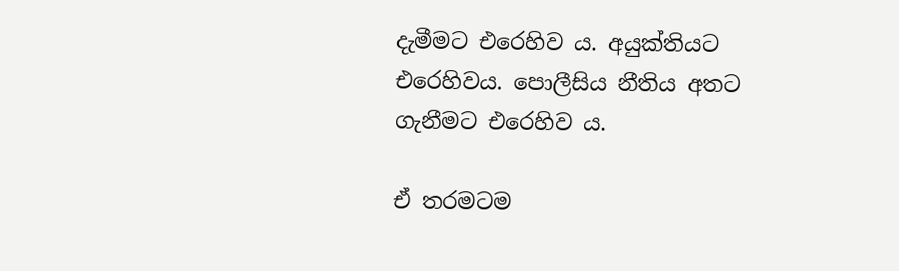දැමීමට එරෙහිව ය. අයුක්තියට එරෙහිවය. පොලීසිය නීතිය අතට ගැනීමට එරෙහිව ය.

ඒ තරමටම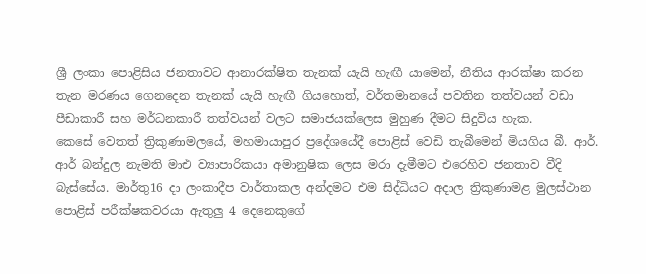ශ්‍රී ලංකා පොළිසිය ජනතාවට ආනාරක්ෂිත තැනක් යැයි හැඟී යාමෙන්, නීතිය ආරක්ෂා කරන තැන මරණය ගෙනදෙන තැනක් යැයි හැඟී ගියහොත්, වර්තමානයේ පවතින තත්වයන් වඩා පීඩාකාරී සහ මර්ධනකාරී තත්වයන් වලට සමාජයක්ලෙස මුහුණ දීමට සිදුවිය හැක.
කෙසේ වෙතත් ත්‍රිකුණාමලයේ, මහමායාපුර ප්‍රදේශයේදී පොළිස් වෙඩි තැබීමෙන් මියගිය බී. ආර්. ආර් බන්දුල නැමති මාඑ ව්‍යාපාරිකයා අමානුෂික ලෙස මරා දැමීමට එරෙහිව ජනතාව වීදි බැස්සේය. මාර්තු16 දා ලංකාදීප වාර්තාකල අන්දමට එම සිද්ධියට අදාල ත්‍රිකුණාමළ මුලස්ථාන පොළිස් පරීක්ෂකවරයා ඇතුලු 4 දෙනෙකුගේ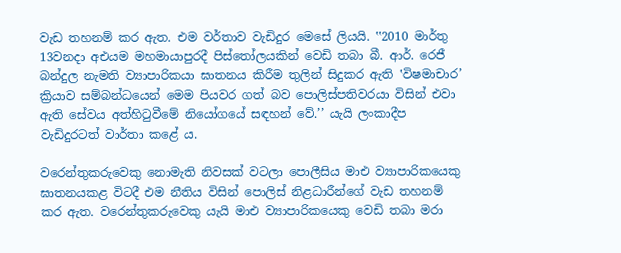වැඩ තහනම් කර ඇත. එම වර්තාව වැඩිදුර මෙසේ ලියයි. ‛‛2010 මාර්තු 13වනදා අඑයම මහමායාපුරදී පිස්තෝලයකින් වෙඩි තබා බී. ආර්. රෙජී බන්දුල නැමති ව්‍යාපාරිකයා ඝාතනය කිරීම තුලින් සිදුකර ඇති ‛විෂමාචාර’ ක්‍රියාව සම්බන්ධයෙන් මෙම පියවර ගත් බව පොලිස්පතිවරයා විසින් එවා ඇති සේවය අත්හිටුවීමේ නියෝගයේ සඳහන් වේ.’’ යැයි ලංකාදීප වැඩිදුරටත් වාර්තා කළේ ය.

වරෙන්තුකරුවෙකු නොමැති නිවසක් වටලා පොලීසිය මාඑ ව්‍යාපාරිකයෙකු ඝාතනයකළ විටදී එම නීතිය විසින් පොලිස් නිළධාරීන්ගේ වැඩ තහනම් කර ඇත. වරෙන්තුකරුවෙකු යැයි මාඑ ව්‍යාපාරිකයෙකු වෙඩි තබා මරා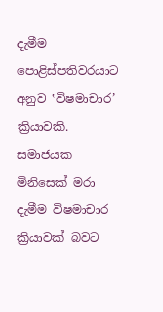දැමීම පොළිස්පතිවරයාට අනුව ‛විෂමාචාර’ ක්‍රියාවකි. සමාජයක මිනිසෙක් මරා දැමීම විෂමාචාර ක්‍රියාවක් බවට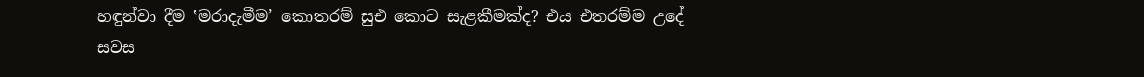හඳුන්වා දීම ‛මරාදැමීම’ කොතරම් සුඑ කොට සැළකීමක්ද? එය එතරම්ම උදේ සවස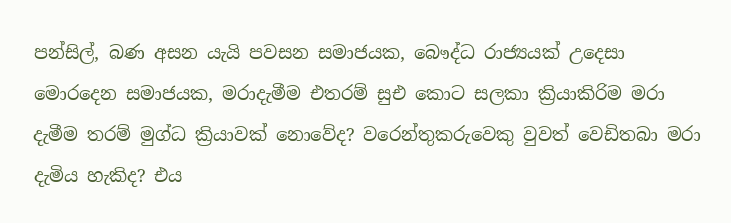පන්සිල්, බණ අසන යැයි පවසන සමාජයක, බෞද්ධ රාජ්‍යයක් උදෙසා මොරදෙන සමාජයක, මරාදැමීම එතරම් සුඑ කොට සලකා ක්‍රියාකිරිම මරා දැමීම තරම් මුග්ධ ක්‍රියාවක් නොවේද? වරෙන්තුකරුවෙකු වුවත් වෙඩිතබා මරා දැමිය හැකිද? එය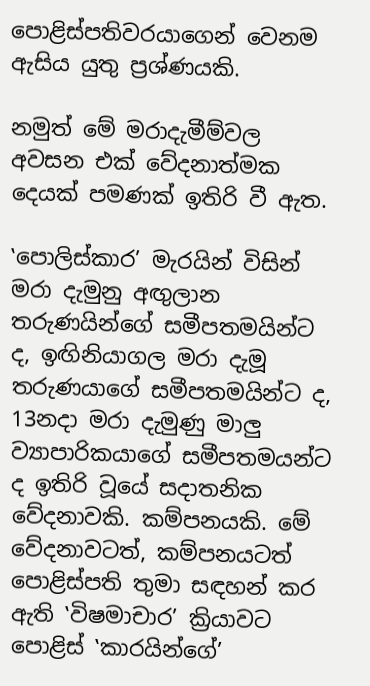පොළිස්පතිවරයාගෙන් වෙනම ඇසිය යුතු ප්‍රශ්ණයකි.

නමුත් මේ මරාදැමීම්වල අවසන එක් වේදනාත්මක දෙයක් පමණක් ඉතිරි වී ඇත.

‛පොලිස්කාර’ මැරයින් විසින් මරා දැමුනු අඟුලාන තරුණයින්ගේ සමීපතමයින්ට ද, ඉඟිනියාගල මරා දැමූ තරුණයාගේ සමීපතමයින්ට ද, 13නදා මරා දැමුණු මාලු ව්‍යාපාරිකයාගේ සමීපතමයන්ට ද ඉතිරි වූයේ සදාතනික වේදනාවකි. කම්පනයකි. මේ වේදනාවටත්, කම්පනයටත් පොළිස්පති තුමා සඳහන් කර ඇති ‛විෂමාචාර’ ක්‍රියාවට පොළිස් ‛කාරයින්ගේ’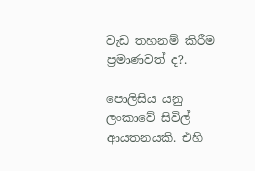වැඩ තහනම් කිරීම ප්‍රමාණවත් ද?.

පොලිසිය යනු ලංකාවේ සිවිල් ආයතනයකි. එහි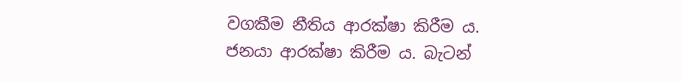වගකීම නීතිය ආරක්ෂා කිරීම ය. ජනයා ආරක්ෂා කිරීම ය. බැටන්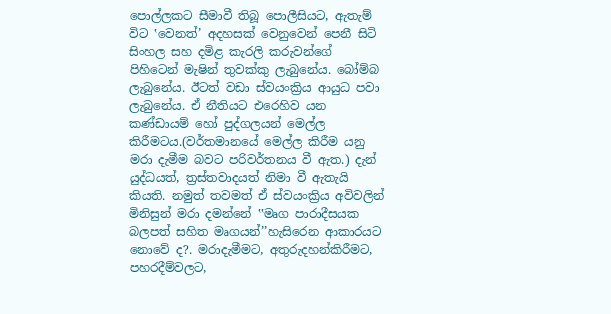පොල්ලකට සීමාවී තිබූ පොලීසියට, ඇතැම් විට ‛වෙනත්’ අදහසක් වෙනුවෙන් පෙනී සිටි සිංහල සහ දමිළ කැරලි කරුවන්ගේ පිහිටෙන් මැෂින් තුවක්කු ලැබුනේය. බෝම්බ ලැබුනේය. ඊටත් වඩා ස්වයංක්‍රිය ආයුධ පවා ලැබුනේය. ඒ නීතියට එරෙහිව යන කණ්ඩායම් හෝ පුද්ගලයන් මෙල්ල කිරීමටය.(වර්තමානයේ මෙල්ල කිරීම යනු මරා දැමීම බවට පරිවර්තනය වී ඇත.) දැන් යුද්ධයත්, ත්‍රස්තවාදයත් නිමා වී ඇතැයි කියති. නමුත් තවමත් ඒ ස්වයංක්‍රිය අවිවලින් මිනිසුන් මරා දමන්නේ ‛‛මෘග පාරාදීසයක බලපත් සහිත මෘගයන්’’හැසිරෙන ආකාරයට නොවේ ද?. මරාදැමීමට, අතුරුදහන්කිරීමට, පහරදීම්වලට,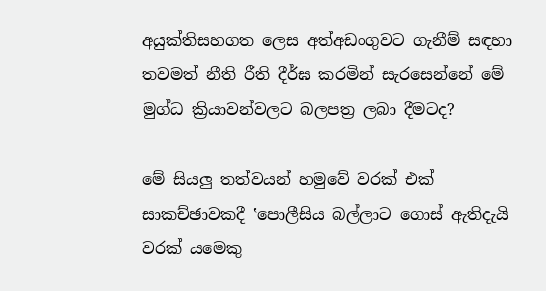අයුක්තිසහගත ලෙස අත්අඩංගුවට ගැනීම් සඳහා තවමත් නීති රීති දීර්ඝ කරමින් සැරසෙන්නේ මේ මුග්ධ ක්‍රියාවන්වලට බලපත්‍ර ලබා දීමටද?

මේ සියලු තත්වයන් හමුවේ වරක් එක් සාකච්ඡාවකදී ‛පොලීසිය බල්ලාට ගොස් ඇතිදැයි වරක් යමෙකු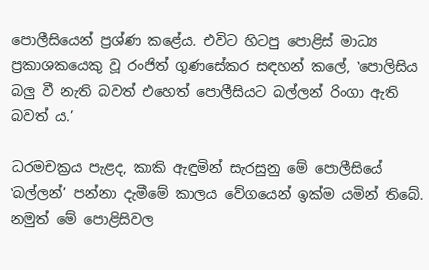පොලීසියෙන් ප්‍රශ්ණ කළේය. එවිට හිටපු පොළිස් මාධ්‍ය ප්‍රකාශකයෙකු වූ රංජිත් ගුණසේකර සඳහන් කලේ, ‛පොලිසිය බලු වී නැති බවත් එහෙත් පොලීසියට බල්ලන් රිංගා ඇති බවත් ය.’

ධරමචක්‍රය පැළද, කාකි ඇඳුමින් සැරසුනු මේ පොලීසියේ ‛බල්ලන්’ පන්නා දැමීමේ කාලය වේගයෙන් ඉක්ම යමින් තිබේ. නමුත් මේ පොළිසිවල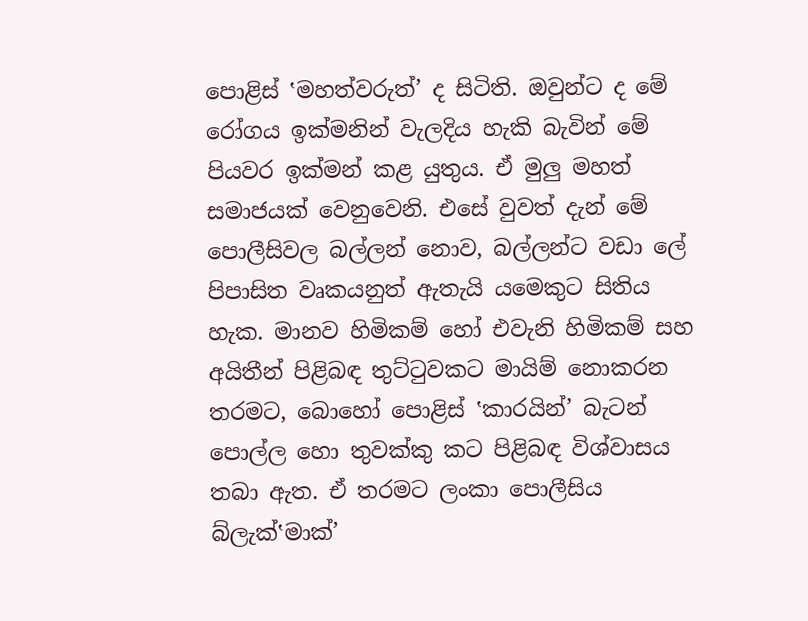පොළිස් ‛මහත්වරුත්’ ද සිටිති. ඔවුන්ට ද මේ රෝගය ඉක්මනින් වැලදිය හැකි බැවින් මේ පියවර ඉක්මන් කළ යුතුය. ඒ මුලු මහත් සමාජයක් වෙනුවෙනි. එසේ වුවත් දැන් මේ පොලීසිවල බල්ලන් නොව, බල්ලන්ට වඩා ලේ පිපාසිත වෘකයනුත් ඇතැයි යමෙකුට සිතිය හැක. මානව හිමිකම් හෝ එවැනි හිමිකම් සහ අයිතීන් පිළිබඳ තුට්ටුවකට මායිම් නොකරන තරමට, බොහෝ පොළිස් ‛කාරයින්’ බැටන් පොල්ල හො තුවක්කු කට පිළිබඳ විශ්වාසය තබා ඇත. ඒ තරමට ලංකා පොලීසිය බ්ලැක්‛මාක්’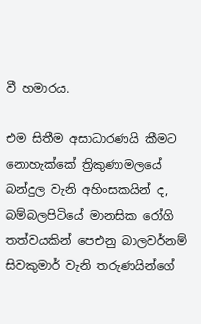වී හමාරය.

එම සිතීම අසාධාරණයි කීමට නොහැක්කේ ත්‍රිකුණාමලයේ බන්දුල වැනි අහිංසකයින් ද, බම්බලපිටියේ මානසික රෝගි තත්වයකින් පෙඑනු බාලවර්නම් සිවකුමාර් වැනි තරුණයින්ගේ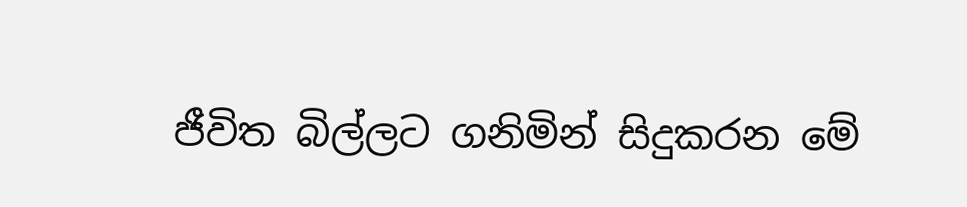ජීවිත බිල්ලට ගනිමින් සිදුකරන මේ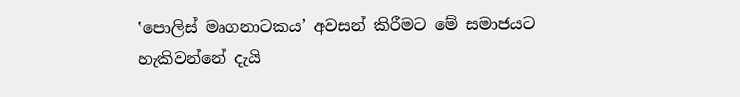‛පොලිස් මෘගනාටකය’ අවසන් කිරීමට මේ සමාජයට හැකිවන්නේ දැයි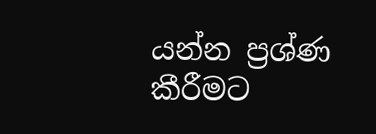යන්න ප්‍රශ්ණ කීරීමට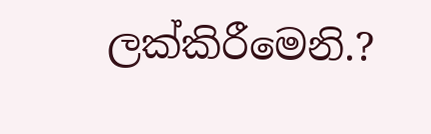ලක්කිරීමෙනි.?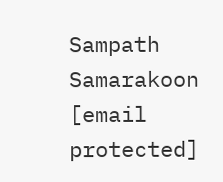Sampath Samarakoon
[email protected]